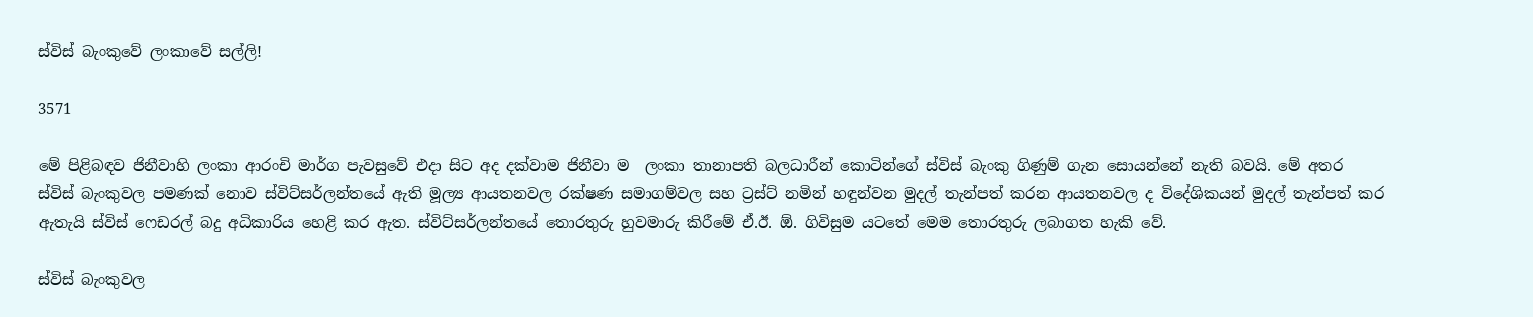ස්විස් බැංකුවේ ලංකාවේ සල්ලි!

3571

මේ පිළිබඳව ජිනීවාහි ලංකා ආරංචි මාර්ග පැවසුවේ එදා සිට අද දක්වාම ජිනීවා ම  ලංකා තානාපති බලධාරීන් කොටින්ගේ ස්විස් බැංකු ගිණුම් ගැන සොයන්නේ නැති බවයි. මේ අතර ස්විස් බැංකුවල පමණක් නොව ස්විට්සර්ලන්තයේ ඇති මූල්‍ය ආයතනවල රක්ෂණ සමාගම්වල සහ ට්‍රස්ට් නමින් හඳුන්වන මුදල් තැන්පත් කරන ආයතනවල ද විදේශිකයන් මුදල් තැන්පත් කර ඇතැයි ස්විස් ෆෙඩරල් බදු අධිකාරිය හෙළි කර ඇත. ස්විට්සර්ලන්තයේ තොරතුරු හුවමාරු කිරීමේ ඒ.ඊ. ඕ. ගිවිසුම යටතේ මෙම තොරතුරු ලබාගත හැකි වේ.

ස්විස් බැංකුවල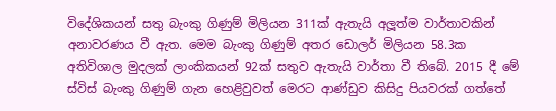විදේශිකයන් සතු බැංකු ගිණුම් මිලියන 311ක් ඇතැයි අලූත්ම වාර්තාවකින් අනාවරණය වී ඇත. මෙම බැංකු ගිණුම් අතර ඩොලර් මිලියන 58.3ක අතිවිශාල මුදලක් ලාංකිකයන් 92ක් සතුව ඇතැයි වාර්තා වී තිබේ. 2015 දී මේ ස්විස් බැංකු ගිණුම් ගැන හෙළිවුවත් මෙරට ආණ්ඩුව කිසිදු පියවරක් ගත්තේ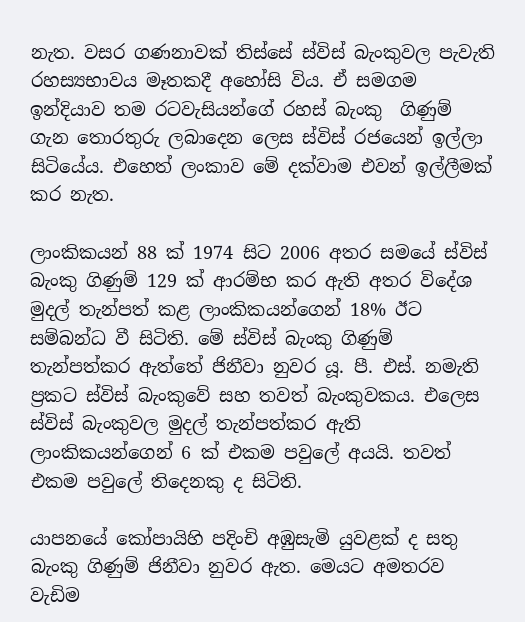නැත. වසර ගණනාවක් තිස්සේ ස්විස් බැංකුවල පැවැති රහස්‍යභාවය මෑතකදී අහෝසි විය. ඒ සමගම ඉන්දියාව තම රටවැසියන්ගේ රහස් බැංකු  ගිණුම් ගැන තොරතුරු ලබාදෙන ලෙස ස්විස් රජයෙන් ඉල්ලා සිටියේය. එහෙත් ලංකාව මේ දක්වාම එවන් ඉල්ලීමක් කර නැත.

ලාංකිකයන් 88 ක් 1974 සිට 2006 අතර සමයේ ස්විස් බැංකු ගිණුම් 129 ක් ආරම්භ කර ඇති අතර විදේශ මුදල් තැන්පත් කළ ලාංකිකයන්ගෙන් 18% ඊට සම්බන්ධ වී සිටිති. මේ ස්විස් බැංකු ගිණුම් තැන්පත්කර ඇත්තේ ජිනීවා නුවර යූ. පී. එස්. නමැති ප්‍රකට ස්විස් බැංකුවේ සහ තවත් බැංකුවකය. එලෙස ස්විස් බැංකුවල මුදල් තැන්පත්කර ඇති ලාංකිකයන්ගෙන් 6 ක් එකම පවුලේ අයයි. තවත් එකම පවුලේ තිදෙනකු ද සිටිති.

යාපනයේ කෝපායිහි පදිංචි අඹුසැමි යුවළක් ද සතු බැංකු ගිණුම් ජිනීවා නුවර ඇත. මෙයට අමතරව වැඩිම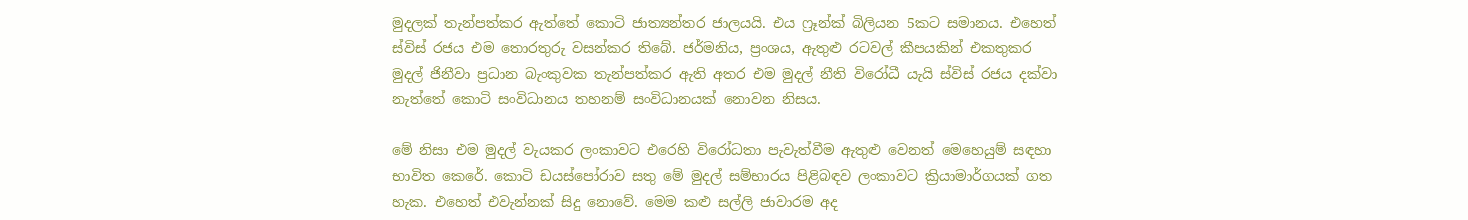මුදලක් තැන්පත්කර ඇත්තේ කොටි ජාත්‍යන්තර ජාලයයි. එය ෆ්‍රෑන්ක් බිලියන 5කට සමානය. එහෙත් ස්විස් රජය එම තොරතුරු වසන්කර තිබේ. ජර්මනිය, ප්‍රංශය, ඇතුළු රටවල් කීපයකින් එකතුකර මුදල් ජිනීවා ප්‍රධාන බැංකුවක තැන්පත්කර ඇති අතර එම මුදල් නීති විරෝධී යැයි ස්විස් රජය දක්වා නැත්තේ කොටි සංවිධානය තහනම් සංවිධානයක් නොවන නිසය.

මේ නිසා එම මුදල් වැයකර ලංකාවට එරෙහි විරෝධතා පැවැත්වීම ඇතුළු වෙනත් මෙහෙයුම් සඳහා භාවිත කෙරේ. කොටි ඩයස්පෝරාව සතු මේ මුදල් සම්භාරය පිළිබඳව ලංකාවට ක්‍රියාමාර්ගයක් ගත හැක. එහෙත් එවැන්නක් සිදු නොවේ. මෙම කළු සල්ලි ජාවාරම අද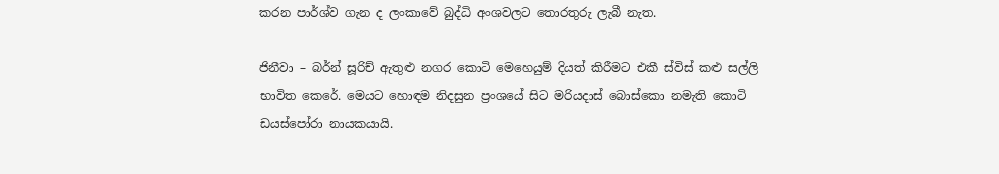කරන පාර්ශ්ව ගැන ද ලංකාවේ බුද්ධි අංශවලට තොරතුරු ලැබී නැත.

ජිනීවා – බර්න් සූරිච් ඇතුළු නගර කොටි මෙහෙයුම් දියත් කිරීමට එකී ස්විස් කළු සල්ලි භාවිත කෙරේ. මෙයට හොඳම නිදසුන ප්‍රංශයේ සිට මරියදාස් බොස්කො නමැති කොටි ඩයස්පෝරා නායකයායි.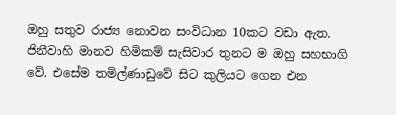ඔහු සතුව රාජ්‍ය නොවන සංවිධාන 10කට වඩා ඇත. ජිනීවාහි මානව හිමිකම් සැසිවාර තුනට ම ඔහු සහභාගි වේ. එසේම තමිල්ණාඩුවේ සිට කුලියට ගෙන එන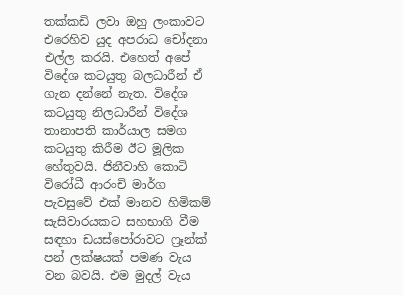තක්කඩි ලවා ඔහු ලංකාවට එරෙහිව යුද අපරාධ චෝදනා එල්ල කරයි. එහෙත් අපේ විදේශ කටයුතු බලධාරීන් ඒ ගැන දන්නේ නැත. විදේශ කටයුතු නිලධාරීන් විදේශ තානාපති කාර්යාල සමග කටයුතු කිරීම ඊට මූලික හේතුවයි. ජිනීවාහි කොටි විරෝධී ආරංචි මාර්ග පැවසුවේ එක් මානව හිමිකම් සැසිවාරයකට සහභාගි වීම සඳහා ඩයස්පෝරාවට ෆ්‍රෑන්ක් පන් ලක්ෂයක් පමණ වැය වන බවයි. එම මුදල් වැය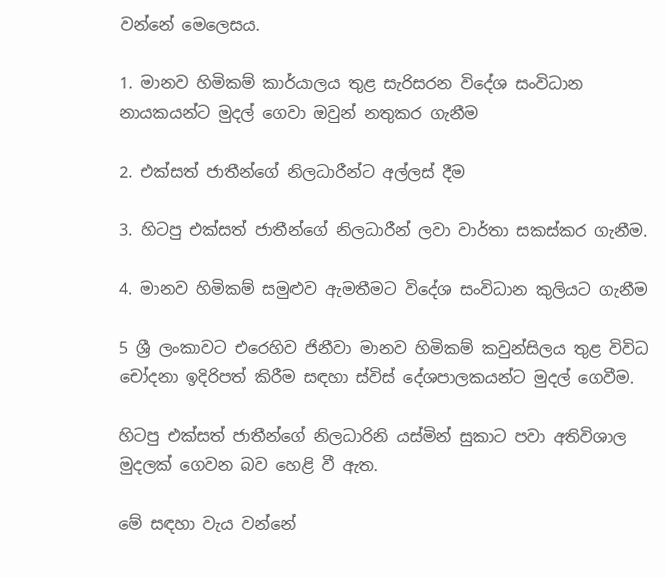වන්නේ මෙලෙසය.

1. මානව හිමිකම් කාර්යාලය තුළ සැරිසරන විදේශ සංවිධාන නායකයන්ට මුදල් ගෙවා ඔවුන් නතුකර ගැනීම

2. එක්සත් ජාතීන්ගේ නිලධාරීන්ට අල්ලස් දීම

3. හිටපු එක්සත් ජාතීන්ගේ නිලධාරීන් ලවා වාර්තා සකස්කර ගැනීම.

4. මානව හිමිකම් සමුළුව ඇමතීමට විදේශ සංවිධාන කුලියට ගැනීම

5 ශ්‍රී ලංකාවට එරෙහිව ජිනීවා මානව හිමිකම් කවුන්සිලය තුළ විවිධ චෝදනා ඉදිරිපත් කිරීම සඳහා ස්විස් දේශපාලකයන්ට මුදල් ගෙවීම.

හිටපු එක්සත් ජාතීන්ගේ නිලධාරිනි යස්මින් සුකාට පවා අතිවිශාල මුදලක් ගෙවන බව හෙළි වී ඇත.

මේ සඳහා වැය වන්නේ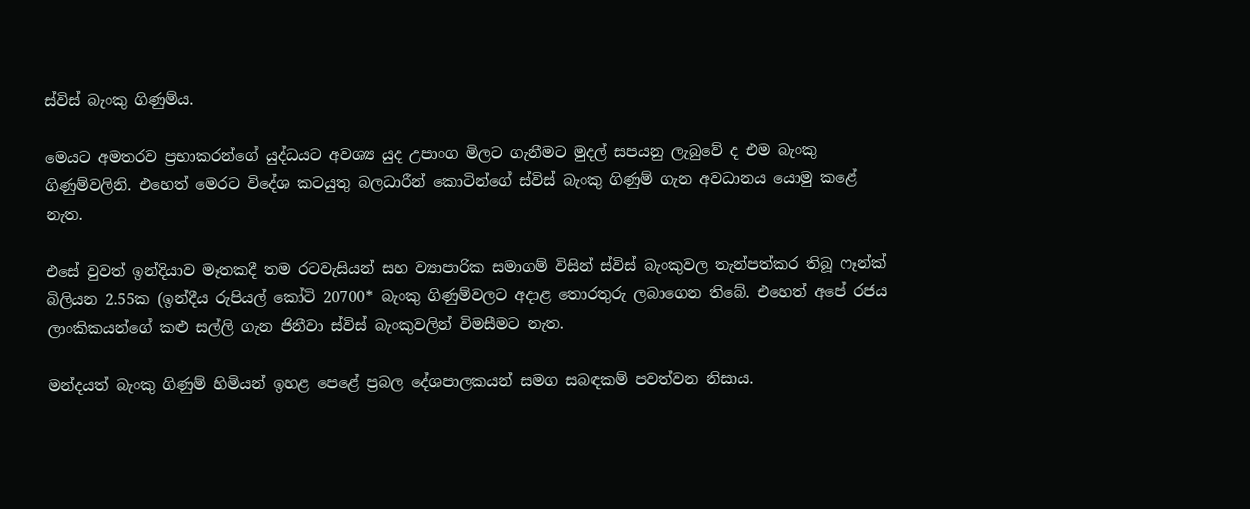ස්විස් බැංකු ගිණුම්ය.

මෙයට අමතරව ප්‍රභාකරන්ගේ යුද්ධයට අවශ්‍ය යුද උපාංග මිලට ගැනීමට මුදල් සපයනු ලැබුවේ ද එම බැංකු ගිණුම්වලිනි. එහෙත් මෙරට විදේශ කටයුතු බලධාරීන් කොටින්ගේ ස්විස් බැංකු ගිණුම් ගැන අවධානය යොමු කළේ නැත.

එසේ වුවත් ඉන්දියාව මෑතකදී තම රටවැසියන් සහ ව්‍යාපාරික සමාගම් විසින් ස්විස් බැංකුවල තැන්පත්කර තිබූ ෆෑන්ක් බිලියන 2.55ක (ඉන්දීය රුපියල් කෝටි 20700* බැංකු ගිණුම්වලට අදාළ තොරතුරු ලබාගෙන තිබේ. එහෙත් අපේ රජය ලාංකිකයන්ගේ කළු සල්ලි ගැන ජිනීවා ස්විස් බැංකුවලින් විමසීමට නැත.

මන්දයත් බැංකු ගිණුම් හිමියන් ඉහළ පෙළේ ප්‍රබල දේශපාලකයන් සමග සබඳකම් පවත්වන නිසාය.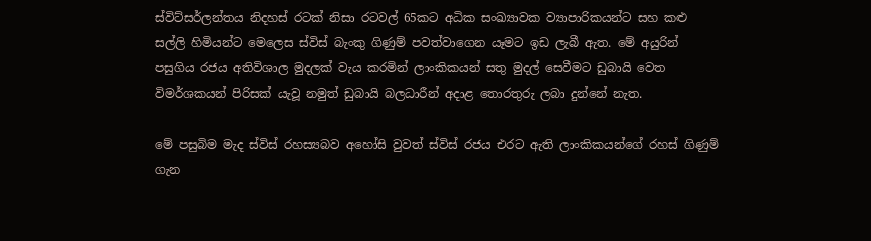ස්විට්සර්ලන්තය නිදහස් රටක් නිසා රටවල් 65කට අධික සංඛ්‍යාවක ව්‍යාපාරිකයන්ට සහ කළු සල්ලි හිමියන්ට මෙලෙස ස්විස් බැංකු ගිණුම් පවත්වාගෙන යෑමට ඉඩ ලැබී ඇත. මේ අයුරින් පසුගිය රජය අතිවිශාල මුදලක් වැය කරමින් ලාංකිකයන් සතු මුදල් සෙවීමට ඩුබායි වෙත විමර්ශකයන් පිරිසක් යැවූ නමුත් ඩුබායි බලධාරීන් අදාළ තොරතුරු ලබා දුන්නේ නැත.

මේ පසුබිම මැද ස්විස් රහස්‍යබව අහෝසි වුවත් ස්විස් රජය එරට ඇති ලාංකිකයන්ගේ රහස් ගිණුම් ගැන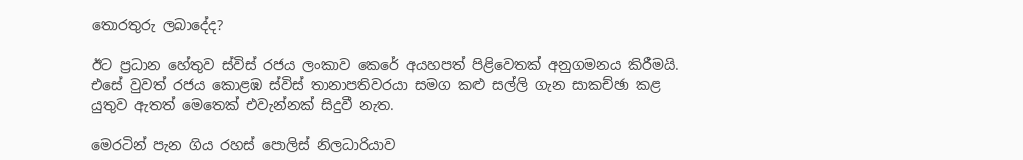තොරතුරු ලබාදේද?

ඊට ප්‍රධාන හේතුව ස්විස් රජය ලංකාව කෙරේ අයහපත් පිළිවෙතක් අනුගමනය කිරීමයි. එසේ වුවත් රජය කොළඹ ස්විස් තානාපතිවරයා සමග කළු සල්ලි ගැන සාකච්ඡා කළ යුතුව ඇතත් මෙතෙක් එවැන්නක් සිදුවී නැත.

මෙරටින් පැන ගිය රහස් පොලිස් නිලධාරියාව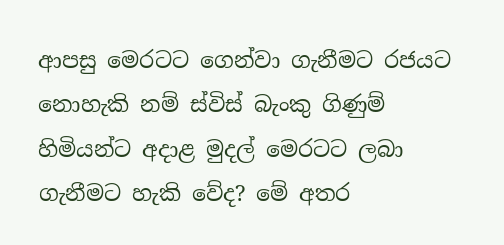ආපසු මෙරටට ගෙන්වා ගැනීමට රජයට නොහැකි නම් ස්විස් බැංකු ගිණුම් හිමියන්ට අදාළ මුදල් මෙරටට ලබා ගැනීමට හැකි වේද? මේ අතර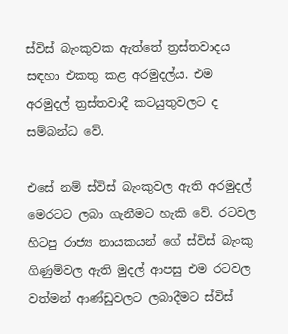ස්විස් බැංකුවක ඇත්තේ ත්‍රස්තවාදය සඳහා එකතු කළ අරමුදල්ය. එම අරමුදල් ත්‍රස්තවාදී කටයුතුවලට ද සම්බන්ධ වේ.

එසේ නම් ස්විස් බැංකුවල ඇති අරමුදල් මෙරටට ලබා ගැනීමට හැකි වේ. රටවල හිටපු රාජ්‍ය නායකයන් ගේ ස්විස් බැංකු ගිණුම්වල ඇති මුදල් ආපසු එම රටවල වත්මන් ආණ්ඩුවලට ලබාදීමට ස්විස්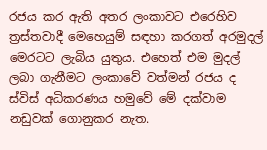රජය කර ඇති අතර ලංකාවට එරෙහිව ත්‍රස්තවාදී මෙහෙයුම් සඳහා කරගත් අරමුදල් මෙරටට ලැබිය යුතුය. එහෙත් එම මුදල් ලබා ගැනීමට ලංකාවේ වත්මන් රජය ද ස්විස් අධිකරණය හමුවේ මේ දක්වාම නඩුවක් ගොනුකර නැත.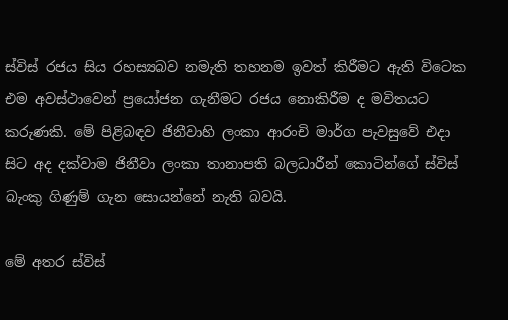ස්විස් රජය සිය රහස්‍යබව නමැති තහනම ඉවත් කිරීමට ඇති විටෙක එම අවස්ථාවෙන් ප්‍රයෝජන ගැනීමට රජය නොකිරීම ද මවිතයට කරුණකි. මේ පිළිබඳව ජිනීවාහි ලංකා ආරංචි මාර්ග පැවසුවේ එදා සිට අද දක්වාම ජිනීවා ලංකා තානාපති බලධාරීන් කොටින්ගේ ස්විස් බැංකු ගිණුම් ගැන සොයන්නේ නැති බවයි.

මේ අතර ස්විස්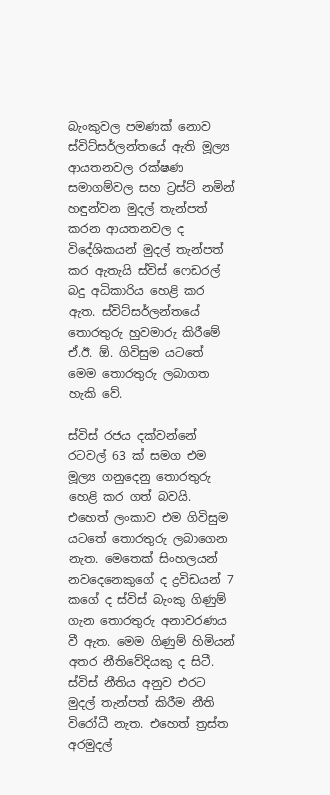බැංකුවල පමණක් නොව ස්විට්සර්ලන්තයේ ඇති මූල්‍ය ආයතනවල රක්ෂණ සමාගම්වල සහ ට්‍රස්ට් නමින් හඳුන්වන මුදල් තැන්පත් කරන ආයතනවල ද විදේශිකයන් මුදල් තැන්පත් කර ඇතැයි ස්විස් ෆෙඩරල් බදු අධිකාරිය හෙළි කර ඇත. ස්විට්සර්ලන්තයේ තොරතුරු හුවමාරු කිරීමේ ඒ.ඊ. ඕ. ගිවිසුම යටතේ මෙම තොරතුරු ලබාගත හැකි වේ.

ස්විස් රජය දක්වන්නේ රටවල් 63 ක් සමග එම මූල්‍ය ගනුදෙනු තොරතුරු හෙළි කර ගත් බවයි. එහෙත් ලංකාව එම ගිවිසුම යටතේ තොරතුරු ලබාගෙන නැත. මෙතෙක් සිංහලයන් නවදෙනෙකුගේ ද ද්‍රවිඩයන් 7 කගේ ද ස්විස් බැංකු ගිණුම් ගැන තොරතුරු අනාවරණය වී ඇත. මෙම ගිණුම් හිමියන් අතර නීතිවේදියකු ද සිටී. ස්විස් නීතිය අනුව එරට මුදල් තැන්පත් කිරීම නීති විරෝධී නැත. එහෙත් ත්‍රස්ත අරමුදල්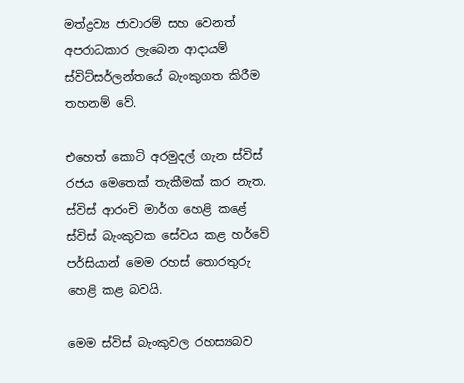මත්ද්‍රව්‍ය ජාවාරම් සහ වෙනත් අපරාධකාර ලැබෙන ආදායම් ස්විට්සර්ලන්තයේ බැංකුගත කිරීම තහනම් වේ.

එහෙත් කොටි අරමුදල් ගැන ස්විස් රජය මෙතෙක් තැකීමක් කර නැත. ස්විස් ආරංචි මාර්ග හෙළි කළේ ස්විස් බැංකුවක සේවය කළ හර්වේ පර්සියාන් මෙම රහස් තොරතුරු හෙළි කළ බවයි.

මෙම ස්විස් බැංකුවල රහස්‍යබව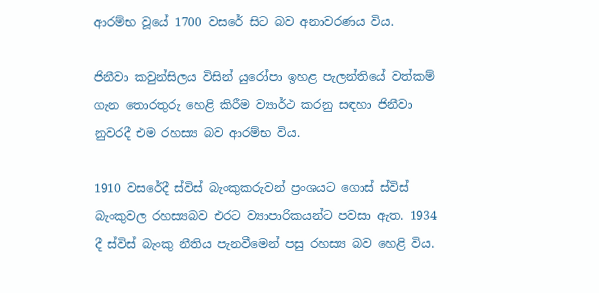ආරම්භ වූයේ 1700 වසරේ සිට බව අනාවරණය විය.

ජිනීවා කවුන්සිලය විසින් යුරෝපා ඉහළ පැලන්තියේ වත්කම් ගැන තොරතුරු හෙළි කිරීම ව්‍යාර්ථ කරනු සඳහා ජිනීවා නුවරදී එම රහස්‍ය බව ආරම්භ විය.

1910 වසරේදී ස්විස් බැංකුකරුවන් ප්‍රංශයට ගොස් ස්විස් බැංකුවල රහස්‍යබව එරට ව්‍යාපාරිකයන්ට පවසා ඇත. 1934 දී ස්විස් බැංකු නීතිය පැනවීමෙන් පසු රහස්‍ය බව හෙළි විය.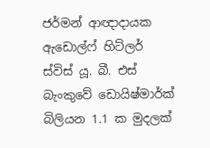ජර්මන් ආඥාදායක ඇඩොල්ෆ් හිට්ලර් ස්විස් යූ. බී. එස් බැංකුවේ ඩොයිෂ්මාර්ක් බිලියන 1.1 ක මුදලක්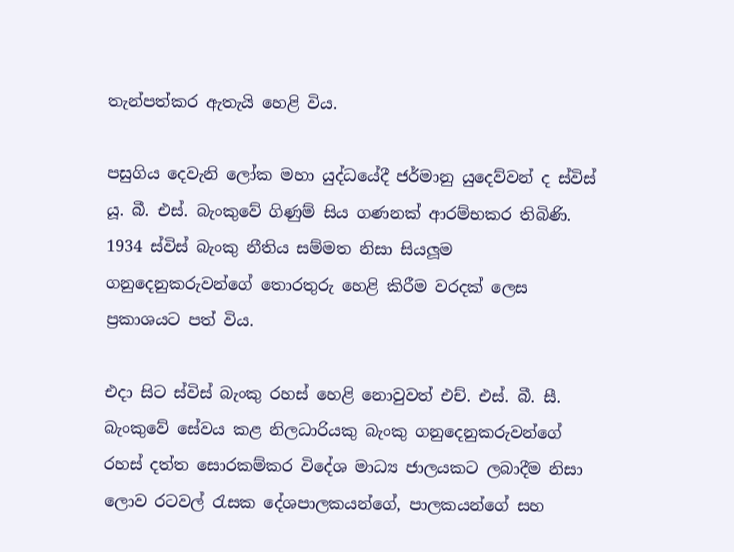තැන්පත්කර ඇතැයි හෙළි විය.

පසුගිය දෙවැනි ලෝක මහා යුද්ධයේදී ජර්මානු යුදෙව්වන් ද ස්විස් යූ. බී. එස්. බැංකුවේ ගිණුම් සිය ගණනක් ආරම්භකර තිබිණි. 1934 ස්විස් බැංකු නීතිය සම්මත නිසා සියලූම ගනුදෙනුකරුවන්ගේ තොරතුරු හෙළි කිරීම වරදක් ලෙස ප්‍රකාශයට පත් විය.

එදා සිට ස්විස් බැංකු රහස් හෙළි නොවුවත් එච්. එස්. බී. සී. බැංකුවේ සේවය කළ නිලධාරියකු බැංකු ගනුදෙනුකරුවන්ගේ රහස් දත්ත සොරකම්කර විදේශ මාධ්‍ය ජාලයකට ලබාදීම නිසා ලොව රටවල් රැසක දේශපාලකයන්ගේ, පාලකයන්ගේ සහ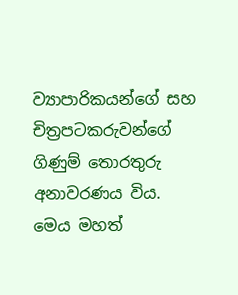ව්‍යාපාරිකයන්ගේ සහ චිත්‍රපටකරුවන්ගේ ගිණුම් තොරතුරු අනාවරණය විය. මෙය මහත්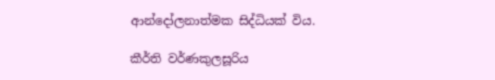ආන්දෝලනාත්මක සිද්ධියක් විය.

කීර්ති වර්ණකුලසූරිය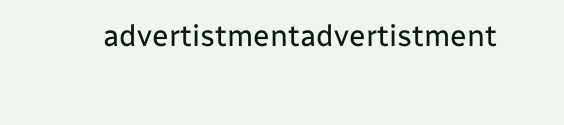advertistmentadvertistment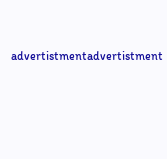advertistmentadvertistment